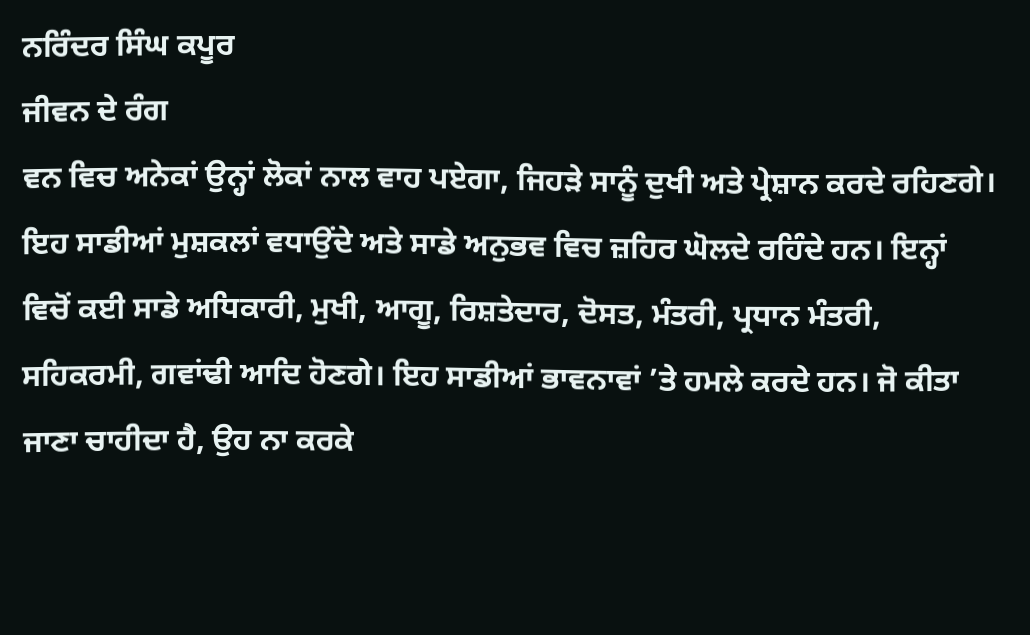ਨਰਿੰਦਰ ਸਿੰਘ ਕਪੂਰ
ਜੀਵਨ ਦੇ ਰੰਗ
ਵਨ ਵਿਚ ਅਨੇਕਾਂ ਉਨ੍ਹਾਂ ਲੋਕਾਂ ਨਾਲ ਵਾਹ ਪਏਗਾ, ਜਿਹੜੇ ਸਾਨੂੰ ਦੁਖੀ ਅਤੇ ਪ੍ਰੇਸ਼ਾਨ ਕਰਦੇ ਰਹਿਣਗੇ। ਇਹ ਸਾਡੀਆਂ ਮੁਸ਼ਕਲਾਂ ਵਧਾਉਂਦੇ ਅਤੇ ਸਾਡੇ ਅਨੁਭਵ ਵਿਚ ਜ਼ਹਿਰ ਘੋਲਦੇ ਰਹਿੰਦੇ ਹਨ। ਇਨ੍ਹਾਂ ਵਿਚੋਂ ਕਈ ਸਾਡੇ ਅਧਿਕਾਰੀ, ਮੁਖੀ, ਆਗੂ, ਰਿਸ਼ਤੇਦਾਰ, ਦੋਸਤ, ਮੰਤਰੀ, ਪ੍ਰਧਾਨ ਮੰਤਰੀ, ਸਹਿਕਰਮੀ, ਗਵਾਂਢੀ ਆਦਿ ਹੋਣਗੇ। ਇਹ ਸਾਡੀਆਂ ਭਾਵਨਾਵਾਂ ’ਤੇ ਹਮਲੇ ਕਰਦੇ ਹਨ। ਜੋ ਕੀਤਾ ਜਾਣਾ ਚਾਹੀਦਾ ਹੈ, ਉਹ ਨਾ ਕਰਕੇ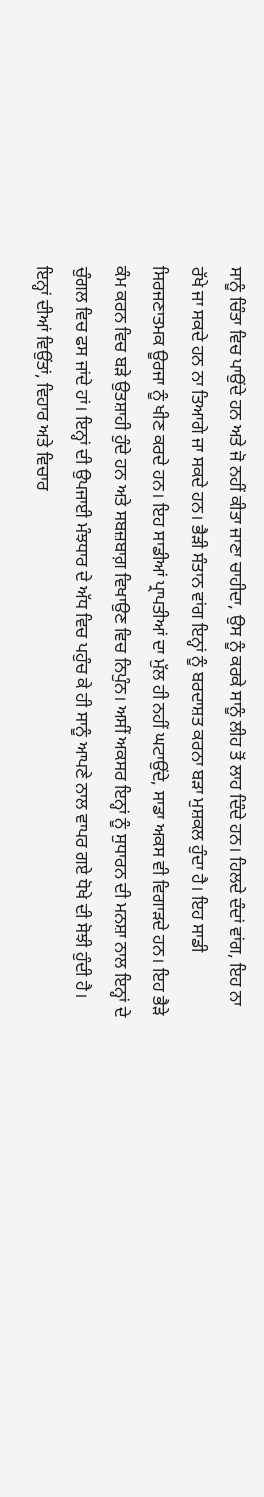ਸਾਨੂੰ ਚਿੰਤਾ ਵਿਚ ਪਾਉਂਦੇ ਹਨ ਅਤੇ ਜੋ ਨਹੀਂ ਕੀਤਾ ਜਾਣਾ ਚਾਹੀਦਾ, ਉਸ ਨੂੰ ਕਰਕੇ ਸਾਨੂੰ ਲੀਹ ਤੋਂ ਲਾਹ ਦਿੰਦੇ ਹਨ। ਹਿਲਦੇ ਦੰਦਾਂ ਵਾਂਗ, ਇਹ ਨਾ ਰੱਖੇ ਜਾ ਸਕਦੇ ਹਨ ਨਾ ਤਿਆਗੇ ਜਾ ਸਕਦੇ ਹਨ। ਭੈੜੀ ਸੰਤਾਨ ਵਾਂਗ ਇਨ੍ਹਾਂ ਨੂੰ ਬਰਦਾਸ਼ਤ ਕਰਨਾ ਬੜਾ ਮੁਸ਼ਕਲ ਹੁੰਦਾ ਹੈ। ਇਹ ਸਾਡੀ ਸਿਰਜਣਾਤਮਕ ਊਰਜਾ ਨੂੰ ਖੀਣ ਕਰਦੇ ਹਨ। ਇਹ ਸਾਡੀਆਂ ਪ੍ਰਾਪਤੀਆਂ ਦਾ ਮੁੱਲ ਹੀ ਨਹੀਂ ਘਟਾਉਂਦੇ, ਸਾਡਾ ਅਕਸ ਵੀ ਵਿਗਾੜਦੇ ਹਨ। ਇਹ ਭੈੜੇ ਕੰਮ ਕਰਨ ਵਿਚ ਬੜੇ ਉਤਸ਼ਾਹੀ ਹੁੰਦੇ ਹਨ ਅਤੇ ਸਬਜ਼ਬਾਗ਼ ਵਿਖਾਉਣ ਵਿਚ ਨਿਪੁੰਨ। ਅਸੀਂ ਅਕਸਰ ਇਨ੍ਹਾਂ ਨੂੰ ਸੁਧਾਰਨ ਦੀ ਮਨਸ਼ਾ ਨਾਲ ਇਨ੍ਹਾਂ ਦੇ ਚੁੰਗਲ ਵਿਚ ਫਸ ਜਾਂਦੇ ਹਾਂ। ਇਨ੍ਹਾਂ ਦੀ ਉਪਜਾਈ ਮੰਝਧਾਰ ਦੇ ਅੱਧ ਵਿਚ ਪਹੁੰਚ ਕੇ ਹੀ ਸਾਨੂੰ ਆਪਣੇ ਨਾਲ ਵਾਪਰ ਗਏ ਧੋਖੇ ਦੀ ਸੋਝੀ ਹੁੰਦੀ ਹੈ। ਇਨ੍ਹਾਂ ਦੀਆਂ ਵਿਉਂਤਾਂ, ਵਿਹਾਰ ਅਤੇ ਵਿਚਾਰ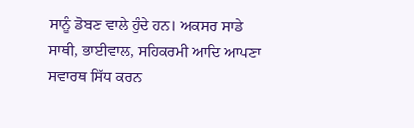ਸਾਨੂੰ ਡੋਬਣ ਵਾਲੇ ਹੁੰਦੇ ਹਨ। ਅਕਸਰ ਸਾਡੇ ਸਾਥੀ, ਭਾਈਵਾਲ, ਸਹਿਕਰਮੀ ਆਦਿ ਆਪਣਾ ਸਵਾਰਥ ਸਿੱਧ ਕਰਨ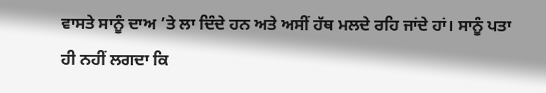ਵਾਸਤੇ ਸਾਨੂੰ ਦਾਅ ’ਤੇ ਲਾ ਦਿੰਦੇ ਹਨ ਅਤੇ ਅਸੀਂ ਹੱਥ ਮਲਦੇ ਰਹਿ ਜਾਂਦੇ ਹਾਂ। ਸਾਨੂੰ ਪਤਾ ਹੀ ਨਹੀਂ ਲਗਦਾ ਕਿ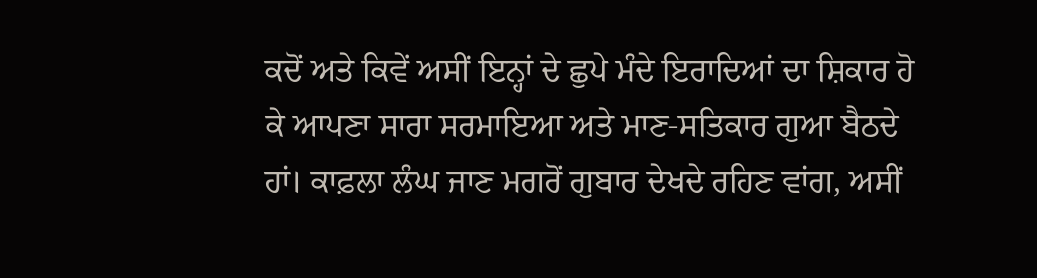ਕਦੋਂ ਅਤੇ ਕਿਵੇਂ ਅਸੀਂ ਇਨ੍ਹਾਂ ਦੇ ਛੁਪੇ ਮੰਦੇ ਇਰਾਦਿਆਂ ਦਾ ਸ਼ਿਕਾਰ ਹੋ ਕੇ ਆਪਣਾ ਸਾਰਾ ਸਰਮਾਇਆ ਅਤੇ ਮਾਣ-ਸਤਿਕਾਰ ਗੁਆ ਬੈਠਦੇ ਹਾਂ। ਕਾਫ਼ਲਾ ਲੰਘ ਜਾਣ ਮਗਰੋਂ ਗੁਬਾਰ ਦੇਖਦੇ ਰਹਿਣ ਵਾਂਗ, ਅਸੀਂ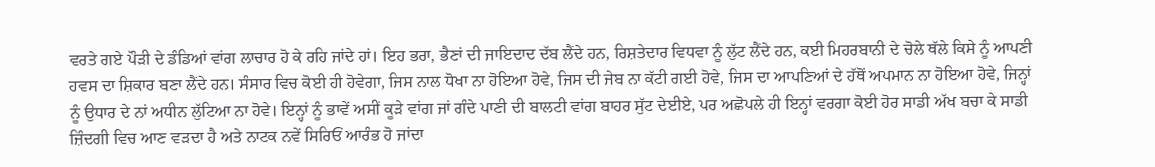ਵਰਤੇ ਗਏ ਪੌੜੀ ਦੇ ਡੰਡਿਆਂ ਵਾਂਗ ਲਾਚਾਰ ਹੋ ਕੇ ਰਹਿ ਜਾਂਦੇ ਹਾਂ। ਇਹ ਭਰਾ, ਭੈਣਾਂ ਦੀ ਜਾਇਦਾਦ ਦੱਬ ਲੈਂਦੇ ਹਨ, ਰਿਸ਼ਤੇਦਾਰ ਵਿਧਵਾ ਨੂੰ ਲੁੱਟ ਲੈਂਦੇ ਹਨ, ਕਈ ਮਿਹਰਬਾਨੀ ਦੇ ਚੋਲੇ ਥੱਲੇ ਕਿਸੇ ਨੂੰ ਆਪਣੀ ਹਵਸ ਦਾ ਸ਼ਿਕਾਰ ਬਣਾ ਲੈਂਦੇ ਹਨ। ਸੰਸਾਰ ਵਿਚ ਕੋਈ ਹੀ ਹੋਵੇਗਾ, ਜਿਸ ਨਾਲ ਧੋਖਾ ਨਾ ਹੋਇਆ ਹੋਵੇ, ਜਿਸ ਦੀ ਜੇਬ ਨਾ ਕੱਟੀ ਗਈ ਹੋਵੇ, ਜਿਸ ਦਾ ਆਪਣਿਆਂ ਦੇ ਹੱਥੋਂ ਅਪਮਾਨ ਨਾ ਹੋਇਆ ਹੋਵੇ, ਜਿਨ੍ਹਾਂ ਨੂੰ ਉਧਾਰ ਦੇ ਨਾਂ ਅਧੀਨ ਲੁੱਟਿਆ ਨਾ ਹੋਵੇ। ਇਨ੍ਹਾਂ ਨੂੰ ਭਾਵੇਂ ਅਸੀਂ ਕੂੜੇ ਵਾਂਗ ਜਾਂ ਗੰਦੇ ਪਾਣੀ ਦੀ ਬਾਲਟੀ ਵਾਂਗ ਬਾਹਰ ਸੁੱਟ ਦੇਈਏ, ਪਰ ਅਛੋਪਲੇ ਹੀ ਇਨ੍ਹਾਂ ਵਰਗਾ ਕੋਈ ਹੋਰ ਸਾਡੀ ਅੱਖ ਬਚਾ ਕੇ ਸਾਡੀ ਜ਼ਿੰਦਗੀ ਵਿਚ ਆਣ ਵੜਦਾ ਹੈ ਅਤੇ ਨਾਟਕ ਨਵੇਂ ਸਿਰਿਓਂ ਆਰੰਭ ਹੋ ਜਾਂਦਾ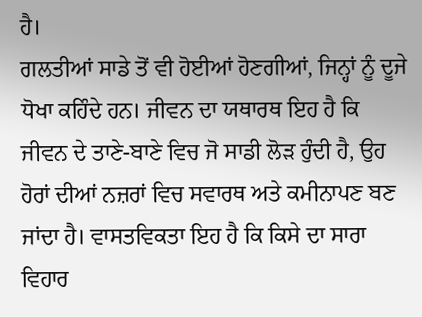ਹੈ।
ਗਲਤੀਆਂ ਸਾਡੇ ਤੋਂ ਵੀ ਹੋਈਆਂ ਹੋਣਗੀਆਂ, ਜਿਨ੍ਹਾਂ ਨੂੰ ਦੂਜੇ ਧੋਖਾ ਕਹਿੰਦੇ ਹਨ। ਜੀਵਨ ਦਾ ਯਥਾਰਥ ਇਹ ਹੈ ਕਿ ਜੀਵਨ ਦੇ ਤਾਣੇ-ਬਾਣੇ ਵਿਚ ਜੋ ਸਾਡੀ ਲੋੜ ਹੁੰਦੀ ਹੈ, ਉਹ ਹੋਰਾਂ ਦੀਆਂ ਨਜ਼ਰਾਂ ਵਿਚ ਸਵਾਰਥ ਅਤੇ ਕਮੀਨਾਪਣ ਬਣ ਜਾਂਦਾ ਹੈ। ਵਾਸਤਵਿਕਤਾ ਇਹ ਹੈ ਕਿ ਕਿਸੇ ਦਾ ਸਾਰਾ ਵਿਹਾਰ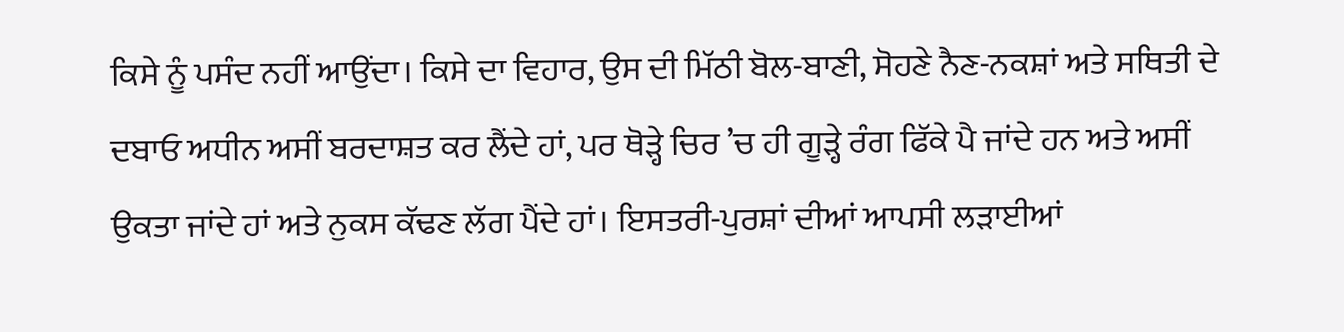ਕਿਸੇ ਨੂੰ ਪਸੰਦ ਨਹੀਂ ਆਉਂਦਾ। ਕਿਸੇ ਦਾ ਵਿਹਾਰ, ਉਸ ਦੀ ਮਿੱਠੀ ਬੋਲ-ਬਾਣੀ, ਸੋਹਣੇ ਨੈਣ-ਨਕਸ਼ਾਂ ਅਤੇ ਸਥਿਤੀ ਦੇ ਦਬਾਓ ਅਧੀਨ ਅਸੀਂ ਬਰਦਾਸ਼ਤ ਕਰ ਲੈਂਦੇ ਹਾਂ, ਪਰ ਥੋੜ੍ਹੇ ਚਿਰ ’ਚ ਹੀ ਗੂੜ੍ਹੇ ਰੰਗ ਫਿੱਕੇ ਪੈ ਜਾਂਦੇ ਹਨ ਅਤੇ ਅਸੀਂ ਉਕਤਾ ਜਾਂਦੇ ਹਾਂ ਅਤੇ ਨੁਕਸ ਕੱਢਣ ਲੱਗ ਪੈਂਦੇ ਹਾਂ। ਇਸਤਰੀ-ਪੁਰਸ਼ਾਂ ਦੀਆਂ ਆਪਸੀ ਲੜਾਈਆਂ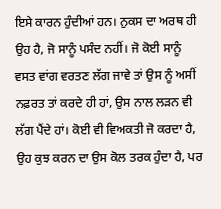ਇਸੇ ਕਾਰਨ ਹੁੰਦੀਆਂ ਹਨ। ਨੁਕਸ ਦਾ ਅਰਥ ਹੀ ਉਹ ਹੈ, ਜੋ ਸਾਨੂੰ ਪਸੰਦ ਨਹੀਂ। ਜੋ ਕੋਈ ਸਾਨੂੰ ਵਸਤ ਵਾਂਗ ਵਰਤਣ ਲੱਗ ਜਾਵੇ ਤਾਂ ਉਸ ਨੂੰ ਅਸੀਂ ਨਫ਼ਰਤ ਤਾਂ ਕਰਦੇ ਹੀ ਹਾਂ, ਉਸ ਨਾਲ ਲੜਨ ਵੀ ਲੱਗ ਪੈਂਦੇ ਹਾਂ। ਕੋਈ ਵੀ ਵਿਅਕਤੀ ਜੋ ਕਰਦਾ ਹੈ, ਉਹ ਕੁਝ ਕਰਨ ਦਾ ਉਸ ਕੋਲ ਤਰਕ ਹੁੰਦਾ ਹੈ, ਪਰ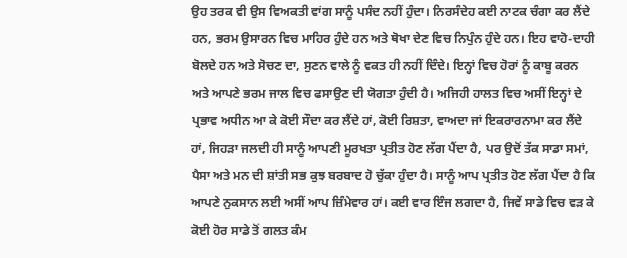ਉਹ ਤਰਕ ਵੀ ਉਸ ਵਿਅਕਤੀ ਵਾਂਗ ਸਾਨੂੰ ਪਸੰਦ ਨਹੀਂ ਹੁੰਦਾ। ਨਿਰਸੰਦੇਹ ਕਈ ਨਾਟਕ ਚੰਗਾ ਕਰ ਲੈਂਦੇ ਹਨ, ਭਰਮ ਉਸਾਰਨ ਵਿਚ ਮਾਹਿਰ ਹੁੰਦੇ ਹਨ ਅਤੇ ਥੋਖਾ ਦੇਣ ਵਿਚ ਨਿਪੁੰਨ ਹੁੰਦੇ ਹਨ। ਇਹ ਵਾਹੋ-ਦਾਹੀ ਬੋਲਦੇ ਹਨ ਅਤੇ ਸੋਚਣ ਦਾ, ਸੁਣਨ ਵਾਲੇ ਨੂੰ ਵਕਤ ਹੀ ਨਹੀਂ ਦਿੰਦੇ। ਇਨ੍ਹਾਂ ਵਿਚ ਹੋਰਾਂ ਨੂੰ ਕਾਬੂ ਕਰਨ ਅਤੇ ਆਪਣੇ ਭਰਮ ਜਾਲ ਵਿਚ ਫਸਾਉਣ ਦੀ ਯੋਗਤਾ ਹੁੰਦੀ ਹੈ। ਅਜਿਹੀ ਹਾਲਤ ਵਿਚ ਅਸੀਂ ਇਨ੍ਹਾਂ ਦੇ ਪ੍ਰਭਾਵ ਅਧੀਨ ਆ ਕੇ ਕੋਈ ਸੌਦਾ ਕਰ ਲੈਂਦੇ ਹਾਂ, ਕੋਈ ਰਿਸ਼ਤਾ, ਵਾਅਦਾ ਜਾਂ ਇਕਰਾਰਨਾਮਾ ਕਰ ਲੈਂਦੇ ਹਾਂ, ਜਿਹੜਾ ਜਲਦੀ ਹੀ ਸਾਨੂੰ ਆਪਣੀ ਮੂਰਖਤਾ ਪ੍ਰਤੀਤ ਹੋਣ ਲੱਗ ਪੈਂਦਾ ਹੈ, ਪਰ ਉਦੋਂ ਤੱਕ ਸਾਡਾ ਸਮਾਂ, ਪੈਸਾ ਅਤੇ ਮਨ ਦੀ ਸ਼ਾਂਤੀ ਸਭ ਕੁਝ ਬਰਬਾਦ ਹੋ ਚੁੱਕਾ ਹੁੰਦਾ ਹੈ। ਸਾਨੂੰ ਆਪ ਪ੍ਰਤੀਤ ਹੋਣ ਲੱਗ ਪੈਂਦਾ ਹੈ ਕਿ ਆਪਣੇ ਨੁਕਸਾਨ ਲਈ ਅਸੀਂ ਆਪ ਜ਼ਿੰਮੇਵਾਰ ਹਾਂ। ਕਈ ਵਾਰ ਇੰਜ ਲਗਦਾ ਹੈ, ਜਿਵੇਂ ਸਾਡੇ ਵਿਚ ਵੜ ਕੇ ਕੋਈ ਹੋਰ ਸਾਡੇ ਤੋਂ ਗਲਤ ਕੰਮ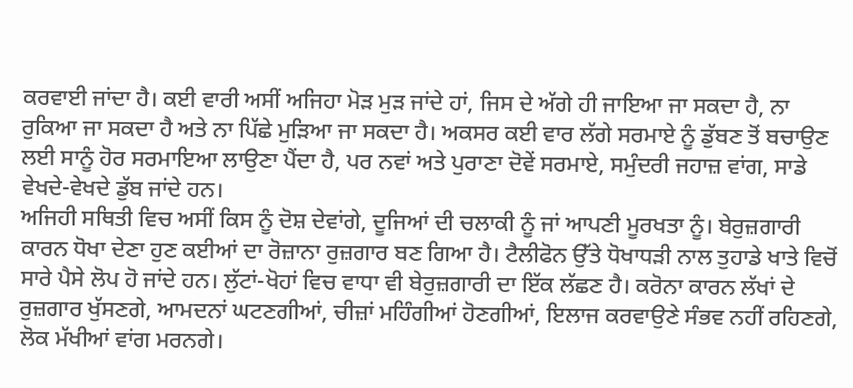ਕਰਵਾਈ ਜਾਂਦਾ ਹੈ। ਕਈ ਵਾਰੀ ਅਸੀਂ ਅਜਿਹਾ ਮੋੜ ਮੁੜ ਜਾਂਦੇ ਹਾਂ, ਜਿਸ ਦੇ ਅੱਗੇ ਹੀ ਜਾਇਆ ਜਾ ਸਕਦਾ ਹੈ, ਨਾ ਰੁਕਿਆ ਜਾ ਸਕਦਾ ਹੈ ਅਤੇ ਨਾ ਪਿੱਛੇ ਮੁੜਿਆ ਜਾ ਸਕਦਾ ਹੈ। ਅਕਸਰ ਕਈ ਵਾਰ ਲੱਗੇ ਸਰਮਾਏ ਨੂੰ ਡੁੱਬਣ ਤੋਂ ਬਚਾਉਣ ਲਈ ਸਾਨੂੰ ਹੋਰ ਸਰਮਾਇਆ ਲਾਉਣਾ ਪੈਂਦਾ ਹੈ, ਪਰ ਨਵਾਂ ਅਤੇ ਪੁਰਾਣਾ ਦੋਵੇਂ ਸਰਮਾਏ, ਸਮੁੰਦਰੀ ਜਹਾਜ਼ ਵਾਂਗ, ਸਾਡੇ ਵੇਖਦੇ-ਵੇਖਦੇ ਡੁੱਬ ਜਾਂਦੇ ਹਨ।
ਅਜਿਹੀ ਸਥਿਤੀ ਵਿਚ ਅਸੀਂ ਕਿਸ ਨੂੰ ਦੋਸ਼ ਦੇਵਾਂਗੇ, ਦੂਜਿਆਂ ਦੀ ਚਲਾਕੀ ਨੂੰ ਜਾਂ ਆਪਣੀ ਮੂਰਖਤਾ ਨੂੰ। ਬੇਰੁਜ਼ਗਾਰੀ ਕਾਰਨ ਧੋਖਾ ਦੇਣਾ ਹੁਣ ਕਈਆਂ ਦਾ ਰੋਜ਼ਾਨਾ ਰੁਜ਼ਗਾਰ ਬਣ ਗਿਆ ਹੈ। ਟੈਲੀਫੋਨ ਉੱਤੇ ਧੋਖਾਧੜੀ ਨਾਲ ਤੁਹਾਡੇ ਖਾਤੇ ਵਿਚੋਂ ਸਾਰੇ ਪੈਸੇ ਲੋਪ ਹੋ ਜਾਂਦੇ ਹਨ। ਲੁੱਟਾਂ-ਖੋਹਾਂ ਵਿਚ ਵਾਧਾ ਵੀ ਬੇਰੁਜ਼ਗਾਰੀ ਦਾ ਇੱਕ ਲੱਛਣ ਹੈ। ਕਰੋਨਾ ਕਾਰਨ ਲੱਖਾਂ ਦੇ ਰੁਜ਼ਗਾਰ ਖੁੱਸਣਗੇ, ਆਮਦਨਾਂ ਘਟਣਗੀਆਂ, ਚੀਜ਼ਾਂ ਮਹਿੰਗੀਆਂ ਹੋਣਗੀਆਂ, ਇਲਾਜ ਕਰਵਾਉਣੇ ਸੰਭਵ ਨਹੀਂ ਰਹਿਣਗੇ, ਲੋਕ ਮੱਖੀਆਂ ਵਾਂਗ ਮਰਨਗੇ।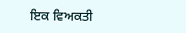ਇਕ ਵਿਅਕਤੀ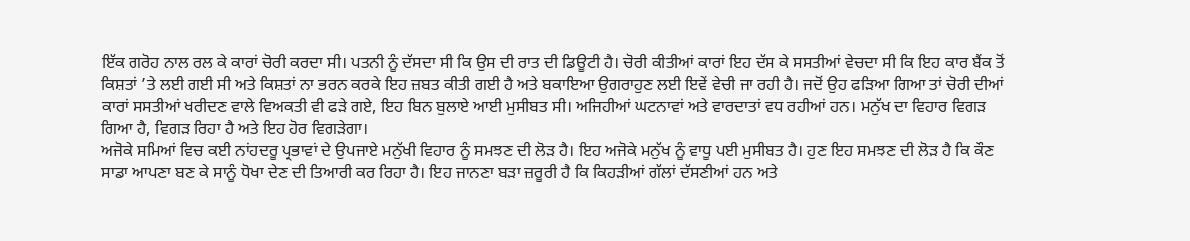ਇੱਕ ਗਰੋਹ ਨਾਲ ਰਲ ਕੇ ਕਾਰਾਂ ਚੋਰੀ ਕਰਦਾ ਸੀ। ਪਤਨੀ ਨੂੰ ਦੱਸਦਾ ਸੀ ਕਿ ਉਸ ਦੀ ਰਾਤ ਦੀ ਡਿਊਟੀ ਹੈ। ਚੋਰੀ ਕੀਤੀਆਂ ਕਾਰਾਂ ਇਹ ਦੱਸ ਕੇ ਸਸਤੀਆਂ ਵੇਚਦਾ ਸੀ ਕਿ ਇਹ ਕਾਰ ਬੈਂਕ ਤੋਂ ਕਿਸ਼ਤਾਂ ’ਤੇ ਲਈ ਗਈ ਸੀ ਅਤੇ ਕਿਸ਼ਤਾਂ ਨਾ ਭਰਨ ਕਰਕੇ ਇਹ ਜ਼ਬਤ ਕੀਤੀ ਗਈ ਹੈ ਅਤੇ ਬਕਾਇਆ ਉਗਰਾਹੁਣ ਲਈ ਇਵੇਂ ਵੇਚੀ ਜਾ ਰਹੀ ਹੈ। ਜਦੋਂ ਉਹ ਫੜਿਆ ਗਿਆ ਤਾਂ ਚੋਰੀ ਦੀਆਂ ਕਾਰਾਂ ਸਸਤੀਆਂ ਖਰੀਦਣ ਵਾਲੇ ਵਿਅਕਤੀ ਵੀ ਫੜੇ ਗਏ, ਇਹ ਬਿਨ ਬੁਲਾਏ ਆਈ ਮੁਸੀਬਤ ਸੀ। ਅਜਿਹੀਆਂ ਘਟਨਾਵਾਂ ਅਤੇ ਵਾਰਦਾਤਾਂ ਵਧ ਰਹੀਆਂ ਹਨ। ਮਨੁੱਖ ਦਾ ਵਿਹਾਰ ਵਿਗੜ ਗਿਆ ਹੈ, ਵਿਗੜ ਰਿਹਾ ਹੈ ਅਤੇ ਇਹ ਹੋਰ ਵਿਗੜੇਗਾ।
ਅਜੋਕੇ ਸਮਿਆਂ ਵਿਚ ਕਈ ਨਾਂਹਦਰੂ ਪ੍ਰਭਾਵਾਂ ਦੇ ਉਪਜਾਏ ਮਨੁੱਖੀ ਵਿਹਾਰ ਨੂੰ ਸਮਝਣ ਦੀ ਲੋੜ ਹੈ। ਇਹ ਅਜੋਕੇ ਮਨੁੱਖ ਨੂੰ ਵਾਧੂ ਪਈ ਮੁਸੀਬਤ ਹੈ। ਹੁਣ ਇਹ ਸਮਝਣ ਦੀ ਲੋੜ ਹੈ ਕਿ ਕੌਣ ਸਾਡਾ ਆਪਣਾ ਬਣ ਕੇ ਸਾਨੂੰ ਧੋਖਾ ਦੇਣ ਦੀ ਤਿਆਰੀ ਕਰ ਰਿਹਾ ਹੈ। ਇਹ ਜਾਨਣਾ ਬੜਾ ਜ਼ਰੂਰੀ ਹੈ ਕਿ ਕਿਹੜੀਆਂ ਗੱਲਾਂ ਦੱਸਣੀਆਂ ਹਨ ਅਤੇ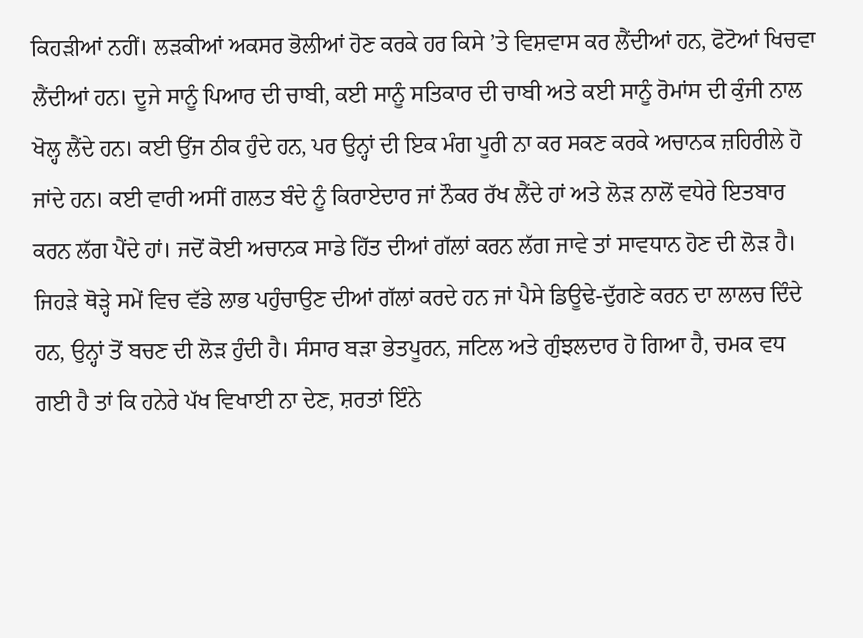ਕਿਹੜੀਆਂ ਨਹੀਂ। ਲੜਕੀਆਂ ਅਕਸਰ ਭੋਲੀਆਂ ਹੋਣ ਕਰਕੇ ਹਰ ਕਿਸੇ ’ਤੇ ਵਿਸ਼ਵਾਸ ਕਰ ਲੈਂਦੀਆਂ ਹਨ, ਫੋਟੋਆਂ ਖਿਚਵਾ ਲੈਂਦੀਆਂ ਹਨ। ਦੂਜੇ ਸਾਨੂੰ ਪਿਆਰ ਦੀ ਚਾਬੀ, ਕਈ ਸਾਨੂੰ ਸਤਿਕਾਰ ਦੀ ਚਾਬੀ ਅਤੇ ਕਈ ਸਾਨੂੰ ਰੋਮਾਂਸ ਦੀ ਕੁੰਜੀ ਨਾਲ ਖੋਲ੍ਹ ਲੈਂਦੇ ਹਨ। ਕਈ ਉਂਜ ਠੀਕ ਹੁੰਦੇ ਹਨ, ਪਰ ਉਨ੍ਹਾਂ ਦੀ ਇਕ ਮੰਗ ਪੂਰੀ ਨਾ ਕਰ ਸਕਣ ਕਰਕੇ ਅਚਾਨਕ ਜ਼ਹਿਰੀਲੇ ਹੋ ਜਾਂਦੇ ਹਨ। ਕਈ ਵਾਰੀ ਅਸੀਂ ਗਲਤ ਬੰਦੇ ਨੂੰ ਕਿਰਾਏਦਾਰ ਜਾਂ ਨੌਕਰ ਰੱਖ ਲੈਂਦੇ ਹਾਂ ਅਤੇ ਲੋੜ ਨਾਲੋਂ ਵਧੇਰੇ ਇਤਬਾਰ ਕਰਨ ਲੱਗ ਪੈਂਦੇ ਹਾਂ। ਜਦੋਂ ਕੋਈ ਅਚਾਨਕ ਸਾਡੇ ਹਿੱਤ ਦੀਆਂ ਗੱਲਾਂ ਕਰਨ ਲੱਗ ਜਾਵੇ ਤਾਂ ਸਾਵਧਾਨ ਹੋਣ ਦੀ ਲੋੜ ਹੈ। ਜਿਹੜੇ ਥੋੜ੍ਹੇ ਸਮੇਂ ਵਿਚ ਵੱਡੇ ਲਾਭ ਪਹੁੰਚਾਉਣ ਦੀਆਂ ਗੱਲਾਂ ਕਰਦੇ ਹਨ ਜਾਂ ਪੈਸੇ ਡਿਊਢੇ-ਦੁੱਗਣੇ ਕਰਨ ਦਾ ਲਾਲਚ ਦਿੰਦੇ ਹਨ, ਉਨ੍ਹਾਂ ਤੋਂ ਬਚਣ ਦੀ ਲੋੜ ਹੁੰਦੀ ਹੈ। ਸੰਸਾਰ ਬੜਾ ਭੇਤਪੂਰਨ, ਜਟਿਲ ਅਤੇ ਗੁੰਝਲਦਾਰ ਹੋ ਗਿਆ ਹੈ, ਚਮਕ ਵਧ ਗਈ ਹੈ ਤਾਂ ਕਿ ਹਨੇਰੇ ਪੱਖ ਵਿਖਾਈ ਨਾ ਦੇਣ, ਸ਼ਰਤਾਂ ਇੰਨੇ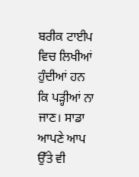ਬਰੀਕ ਟਾਈਪ ਵਿਚ ਲਿਖੀਆਂ ਹੁੰਦੀਆਂ ਹਨ ਕਿ ਪੜ੍ਹੀਆਂ ਨਾ ਜਾਣ। ਸਾਡਾ ਆਪਣੇ ਆਪ ਉੱਤੇ ਵੀ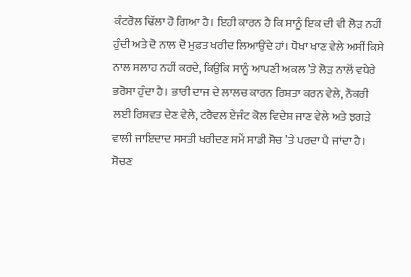ਕੰਟਰੋਲ ਢਿੱਲਾ ਹੋ ਗਿਆ ਹੈ। ਇਹੀ ਕਾਰਨ ਹੈ ਕਿ ਸਾਨੂੰ ਇਕ ਦੀ ਵੀ ਲੋੜ ਨਹੀਂ ਹੁੰਦੀ ਅਤੇ ਦੋ ਨਾਲ ਦੋ ਮੁਫ਼ਤ ਖਰੀਦ ਲਿਆਉਂਦੇ ਹਾਂ। ਧੋਖਾ ਖਾਣ ਵੇਲੇ ਅਸੀਂ ਕਿਸੇ ਨਾਲ ਸਲਾਹ ਨਹੀਂ ਕਰਦੇ, ਕਿਉਂਕਿ ਸਾਨੂੰ ਆਪਣੀ ਅਕਲ ’ਤੇ ਲੋੜ ਨਾਲੋਂ ਵਧੇਰੇ ਭਰੋਸਾ ਹੁੰਦਾ ਹੈ। ਭਾਰੀ ਦਾਜ ਦੇ ਲਾਲਚ ਕਾਰਨ ਰਿਸ਼ਤਾ ਕਰਨ ਵੇਲੇ, ਨੌਕਰੀ ਲਈ ਰਿਸ਼ਵਤ ਦੇਣ ਵੇਲੇ, ਟਰੈਵਲ ਏਜੰਟ ਕੋਲ ਵਿਦੇਸ਼ ਜਾਣ ਵੇਲੇ ਅਤੇ ਝਗੜੇ ਵਾਲੀ ਜਾਇਦਾਦ ਸਸਤੀ ਖਰੀਦਣ ਸਮੇਂ ਸਾਡੀ ਸੋਚ ’ਤੇ ਪਰਦਾ ਪੈ ਜਾਂਦਾ ਹੈ। ਸੋਚਣ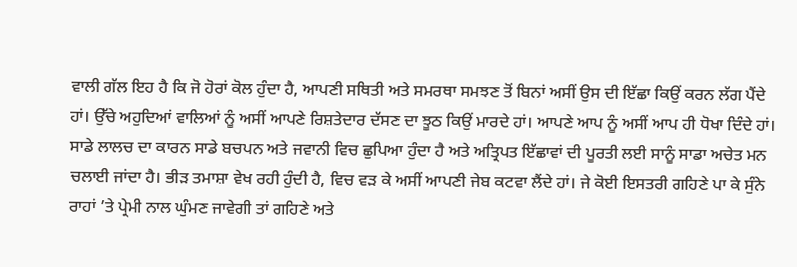ਵਾਲੀ ਗੱਲ ਇਹ ਹੈ ਕਿ ਜੋ ਹੋਰਾਂ ਕੋਲ ਹੁੰਦਾ ਹੈ, ਆਪਣੀ ਸਥਿਤੀ ਅਤੇ ਸਮਰਥਾ ਸਮਝਣ ਤੋਂ ਬਿਨਾਂ ਅਸੀਂ ਉਸ ਦੀ ਇੱਛਾ ਕਿਉਂ ਕਰਨ ਲੱਗ ਪੈਂਦੇ ਹਾਂ। ਉੱਚੇ ਅਹੁਦਿਆਂ ਵਾਲਿਆਂ ਨੂੰ ਅਸੀਂ ਆਪਣੇ ਰਿਸ਼ਤੇਦਾਰ ਦੱਸਣ ਦਾ ਝੂਠ ਕਿਉਂ ਮਾਰਦੇ ਹਾਂ। ਆਪਣੇ ਆਪ ਨੂੰ ਅਸੀਂ ਆਪ ਹੀ ਧੋਖਾ ਦਿੰਦੇ ਹਾਂ। ਸਾਡੇ ਲਾਲਚ ਦਾ ਕਾਰਨ ਸਾਡੇ ਬਚਪਨ ਅਤੇ ਜਵਾਨੀ ਵਿਚ ਛੁਪਿਆ ਹੁੰਦਾ ਹੈ ਅਤੇ ਅਤ੍ਰਿਪਤ ਇੱਛਾਵਾਂ ਦੀ ਪੂਰਤੀ ਲਈ ਸਾਨੂੰ ਸਾਡਾ ਅਚੇਤ ਮਨ ਚਲਾਈ ਜਾਂਦਾ ਹੈ। ਭੀੜ ਤਮਾਸ਼ਾ ਵੇਖ ਰਹੀ ਹੁੰਦੀ ਹੈ, ਵਿਚ ਵੜ ਕੇ ਅਸੀਂ ਆਪਣੀ ਜੇਬ ਕਟਵਾ ਲੈਂਦੇ ਹਾਂ। ਜੇ ਕੋਈ ਇਸਤਰੀ ਗਹਿਣੇ ਪਾ ਕੇ ਸੁੰਨੇ ਰਾਹਾਂ ’ਤੇ ਪ੍ਰੇਮੀ ਨਾਲ ਘੁੰਮਣ ਜਾਵੇਗੀ ਤਾਂ ਗਹਿਣੇ ਅਤੇ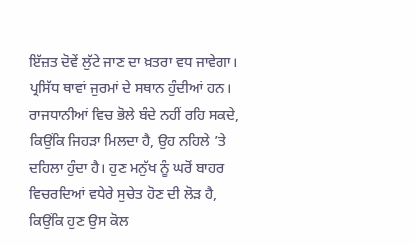ਇੱਜ਼ਤ ਦੋਵੇਂ ਲੁੱਟੇ ਜਾਣ ਦਾ ਖ਼ਤਰਾ ਵਧ ਜਾਵੇਗਾ। ਪ੍ਰਸਿੱਧ ਥਾਵਾਂ ਜੁਰਮਾਂ ਦੇ ਸਥਾਨ ਹੁੰਦੀਆਂ ਹਨ। ਰਾਜਧਾਨੀਆਂ ਵਿਚ ਭੋਲੇ ਬੰਦੇ ਨਹੀਂ ਰਹਿ ਸਕਦੇ, ਕਿਉਂਕਿ ਜਿਹੜਾ ਮਿਲਦਾ ਹੈ, ਉਹ ਨਹਿਲੇ ’ਤੇ ਦਹਿਲਾ ਹੁੰਦਾ ਹੈ। ਹੁਣ ਮਨੁੱਖ ਨੂੰ ਘਰੋਂ ਬਾਹਰ ਵਿਚਰਦਿਆਂ ਵਧੇਰੇ ਸੁਚੇਤ ਹੋਣ ਦੀ ਲੋੜ ਹੈ, ਕਿਉਂਕਿ ਹੁਣ ਉਸ ਕੋਲ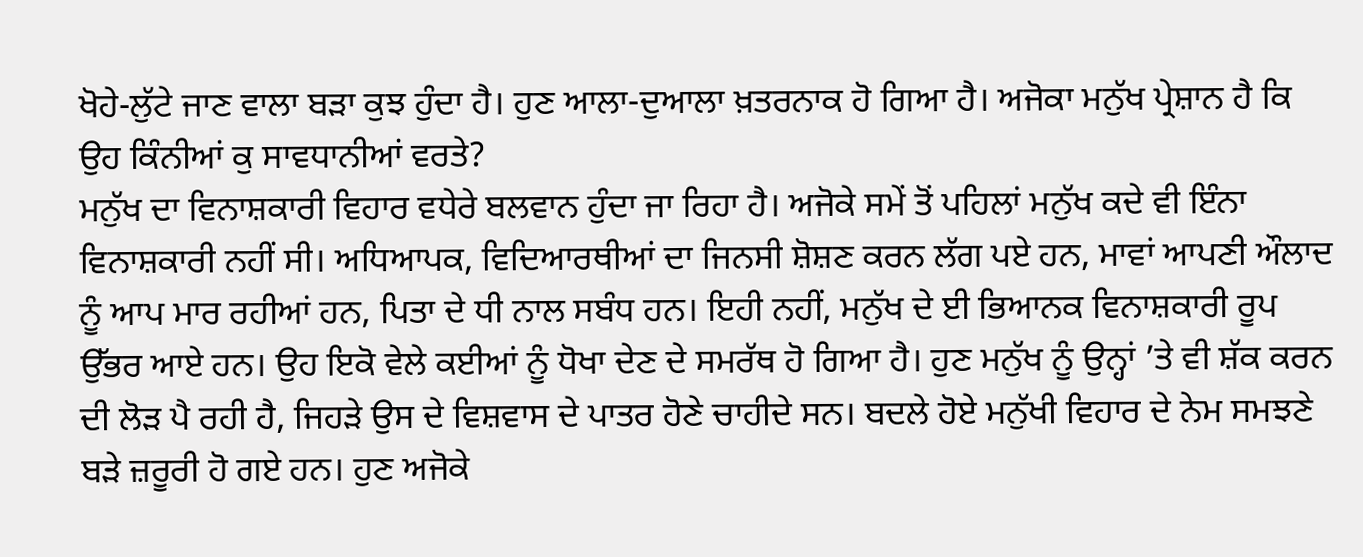ਖੋਹੇ-ਲੁੱਟੇ ਜਾਣ ਵਾਲਾ ਬੜਾ ਕੁਝ ਹੁੰਦਾ ਹੈ। ਹੁਣ ਆਲਾ-ਦੁਆਲਾ ਖ਼ਤਰਨਾਕ ਹੋ ਗਿਆ ਹੈ। ਅਜੋਕਾ ਮਨੁੱਖ ਪ੍ਰੇਸ਼ਾਨ ਹੈ ਕਿ ਉਹ ਕਿੰਨੀਆਂ ਕੁ ਸਾਵਧਾਨੀਆਂ ਵਰਤੇ?
ਮਨੁੱਖ ਦਾ ਵਿਨਾਸ਼ਕਾਰੀ ਵਿਹਾਰ ਵਧੇਰੇ ਬਲਵਾਨ ਹੁੰਦਾ ਜਾ ਰਿਹਾ ਹੈ। ਅਜੋਕੇ ਸਮੇਂ ਤੋਂ ਪਹਿਲਾਂ ਮਨੁੱਖ ਕਦੇ ਵੀ ਇੰਨਾ ਵਿਨਾਸ਼ਕਾਰੀ ਨਹੀਂ ਸੀ। ਅਧਿਆਪਕ, ਵਿਦਿਆਰਥੀਆਂ ਦਾ ਜਿਨਸੀ ਸ਼ੋਸ਼ਣ ਕਰਨ ਲੱਗ ਪਏ ਹਨ, ਮਾਵਾਂ ਆਪਣੀ ਔਲਾਦ ਨੂੰ ਆਪ ਮਾਰ ਰਹੀਆਂ ਹਨ, ਪਿਤਾ ਦੇ ਧੀ ਨਾਲ ਸਬੰਧ ਹਨ। ਇਹੀ ਨਹੀਂ, ਮਨੁੱਖ ਦੇ ਈ ਭਿਆਨਕ ਵਿਨਾਸ਼ਕਾਰੀ ਰੂਪ ਉੱਭਰ ਆਏ ਹਨ। ਉਹ ਇਕੋ ਵੇਲੇ ਕਈਆਂ ਨੂੰ ਧੋਖਾ ਦੇਣ ਦੇ ਸਮਰੱਥ ਹੋ ਗਿਆ ਹੈ। ਹੁਣ ਮਨੁੱਖ ਨੂੰ ਉਨ੍ਹਾਂ ’ਤੇ ਵੀ ਸ਼ੱਕ ਕਰਨ ਦੀ ਲੋੜ ਪੈ ਰਹੀ ਹੈ, ਜਿਹੜੇ ਉਸ ਦੇ ਵਿਸ਼ਵਾਸ ਦੇ ਪਾਤਰ ਹੋਣੇ ਚਾਹੀਦੇ ਸਨ। ਬਦਲੇ ਹੋਏ ਮਨੁੱਖੀ ਵਿਹਾਰ ਦੇ ਨੇਮ ਸਮਝਣੇ ਬੜੇ ਜ਼ਰੂਰੀ ਹੋ ਗਏ ਹਨ। ਹੁਣ ਅਜੋਕੇ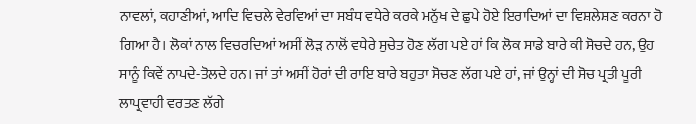ਨਾਵਲਾਂ, ਕਹਾਣੀਆਂ, ਆਦਿ ਵਿਚਲੇ ਵੇਰਵਿਆਂ ਦਾ ਸਬੰਧ ਵਧੇਰੇ ਕਰਕੇ ਮਨੁੱਖ ਦੇ ਛੁਪੇ ਹੋਏ ਇਰਾਦਿਆਂ ਦਾ ਵਿਸ਼ਲੇਸ਼ਣ ਕਰਨਾ ਹੋ ਗਿਆ ਹੈ। ਲੋਕਾਂ ਨਾਲ ਵਿਚਰਦਿਆਂ ਅਸੀਂ ਲੋੜ ਨਾਲੋਂ ਵਧੇਰੇ ਸੁਚੇਤ ਹੋਣ ਲੱਗ ਪਏ ਹਾਂ ਕਿ ਲੋਕ ਸਾਡੇ ਬਾਰੇ ਕੀ ਸੋਚਦੇ ਹਨ, ਉਹ ਸਾਨੂੰ ਕਿਵੇਂ ਨਾਪਦੇ-ਤੋਲਦੇ ਹਨ। ਜਾਂ ਤਾਂ ਅਸੀਂ ਹੋਰਾਂ ਦੀ ਰਾਇ ਬਾਰੇ ਬਹੁਤਾ ਸੋਚਣ ਲੱਗ ਪਏ ਹਾਂ, ਜਾਂ ਉਨ੍ਹਾਂ ਦੀ ਸੋਚ ਪ੍ਰਤੀ ਪੂਰੀ ਲਾਪ੍ਰਵਾਹੀ ਵਰਤਣ ਲੱਗੇ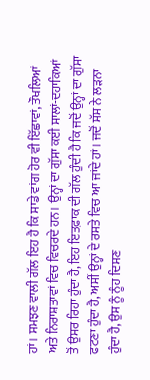ਹਾਂ। ਸਮਝਣ ਵਾਲੀ ਗੱਲ ਇਹ ਹੈ ਕਿ ਸਾਡੇ ਵਾਂਗ ਹੋਰ ਵੀ ਇੱਛਾਵਾਂ, ਤੌਖਲਿਆਂ ਅਤੇ ਨਿਰਾਸ਼ਤਾਵਾਂ ਵਿਚ ਵਿਚਰਦੇ ਹਨ। ਉਨ੍ਹਾਂ ਦਾ ਗੁੱਸਾ ਕਈ ਸਾਲਾਂ-ਦਹਾਕਿਆਂ ਤੋਂ ਉਸਰ ਰਿਹਾ ਹੁੰਦਾ ਹੈ, ਇਹ ਇਤਫ਼ਾਕ ਦੀ ਗੱਲ ਹੁੰਦੀ ਹੈ ਕਿ ਜਦੋਂ ਉਨ੍ਹਾਂ ਦਾ ਗੁੱਸਾ ਫਟਣਾ ਹੁੰਦਾ ਹੈ, ਅਸੀਂ ਉਨ੍ਹਾਂ ਦੇ ਰਸਤੇ ਵਿਚ ਆ ਜਾਂਦੇ ਹਾਂ। ਜਦੋਂ ਸੱਸ ਨੇ ਲੜਨਾ ਹੁੰਦਾ ਹੈ, ਉਸ ਨੂੰ ਨੂੰਹ ਦਿਸਣ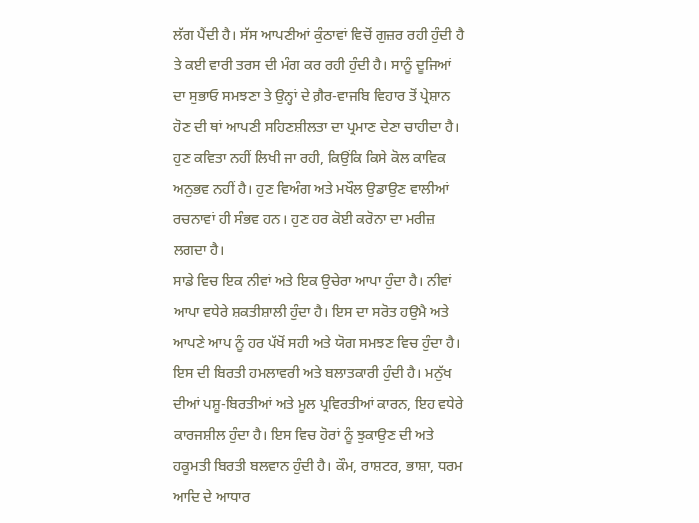ਲੱਗ ਪੈਂਦੀ ਹੈ। ਸੱਸ ਆਪਣੀਆਂ ਕੁੰਠਾਵਾਂ ਵਿਚੋਂ ਗੁਜ਼ਰ ਰਹੀ ਹੁੰਦੀ ਹੈ ਤੇ ਕਈ ਵਾਰੀ ਤਰਸ ਦੀ ਮੰਗ ਕਰ ਰਹੀ ਹੁੰਦੀ ਹੈ। ਸਾਨੂੰ ਦੂਜਿਆਂ ਦਾ ਸੁਭਾਓ ਸਮਝਣਾ ਤੇ ਉਨ੍ਹਾਂ ਦੇ ਗ਼ੈਰ-ਵਾਜਬਿ ਵਿਹਾਰ ਤੋਂ ਪ੍ਰੇਸ਼ਾਨ ਹੋਣ ਦੀ ਥਾਂ ਆਪਣੀ ਸਹਿਣਸ਼ੀਲਤਾ ਦਾ ਪ੍ਰਮਾਣ ਦੇਣਾ ਚਾਹੀਦਾ ਹੈ। ਹੁਣ ਕਵਿਤਾ ਨਹੀਂ ਲਿਖੀ ਜਾ ਰਹੀ, ਕਿਉਂਕਿ ਕਿਸੇ ਕੋਲ ਕਾਵਿਕ ਅਨੁਭਵ ਨਹੀਂ ਹੈ। ਹੁਣ ਵਿਅੰਗ ਅਤੇ ਮਖੌਲ ਉਡਾਉਣ ਵਾਲੀਆਂ ਰਚਨਾਵਾਂ ਹੀ ਸੰਭਵ ਹਨ। ਹੁਣ ਹਰ ਕੋਈ ਕਰੋਨਾ ਦਾ ਮਰੀਜ਼ ਲਗਦਾ ਹੈ।
ਸਾਡੇ ਵਿਚ ਇਕ ਨੀਵਾਂ ਅਤੇ ਇਕ ਉਚੇਰਾ ਆਪਾ ਹੁੰਦਾ ਹੈ। ਨੀਵਾਂ ਆਪਾ ਵਧੇਰੇ ਸ਼ਕਤੀਸ਼ਾਲੀ ਹੁੰਦਾ ਹੈ। ਇਸ ਦਾ ਸਰੋਤ ਹਉਮੈ ਅਤੇ ਆਪਣੇ ਆਪ ਨੂੰ ਹਰ ਪੱਖੋਂ ਸਹੀ ਅਤੇ ਯੋਗ ਸਮਝਣ ਵਿਚ ਹੁੰਦਾ ਹੈ। ਇਸ ਦੀ ਬਿਰਤੀ ਹਮਲਾਵਰੀ ਅਤੇ ਬਲਾਤਕਾਰੀ ਹੁੰਦੀ ਹੈ। ਮਨੁੱਖ ਦੀਆਂ ਪਸ਼ੂ-ਬਿਰਤੀਆਂ ਅਤੇ ਮੂਲ ਪ੍ਰਵਿਰਤੀਆਂ ਕਾਰਨ, ਇਹ ਵਧੇਰੇ ਕਾਰਜਸ਼ੀਲ ਹੁੰਦਾ ਹੈ। ਇਸ ਵਿਚ ਹੋਰਾਂ ਨੂੰ ਝੁਕਾਉਣ ਦੀ ਅਤੇ ਹਕੂਮਤੀ ਬਿਰਤੀ ਬਲਵਾਨ ਹੁੰਦੀ ਹੈ। ਕੌਮ, ਰਾਸ਼ਟਰ, ਭਾਸ਼ਾ, ਧਰਮ ਆਦਿ ਦੇ ਆਧਾਰ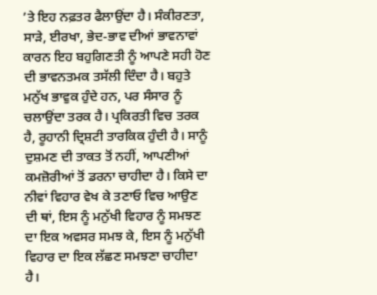’ਤੇ ਇਹ ਨਫ਼ਤਰ ਫੈਲਾਉਂਦਾ ਹੈ। ਸੰਕੀਰਣਤਾ, ਸਾੜੇ, ਈਰਖਾ, ਭੇਦ-ਭਾਵ ਦੀਆਂ ਭਾਵਨਾਵਾਂ ਕਾਰਨ ਇਹ ਬਹੁਗਿਣਤੀ ਨੂੰ ਆਪਣੇ ਸਹੀ ਹੋਣ ਦੀ ਭਾਵਨਤਮਕ ਤਸੱਲੀ ਦਿੰਦਾ ਹੈ। ਬਹੁਤੇ ਮਨੁੱਖ ਭਾਵੁਕ ਹੁੰਦੇ ਹਨ, ਪਰ ਸੰਸਾਰ ਨੂੰ ਚਲਾਉਂਦਾ ਤਰਕ ਹੈ। ਪ੍ਰਕਿਰਤੀ ਵਿਚ ਤਰਕ ਹੈ, ਰੂਹਾਨੀ ਦ੍ਰਿਸ਼ਟੀ ਤਾਰਕਿਕ ਹੁੰਦੀ ਹੈ। ਸਾਨੂੰ ਦੁਸ਼ਮਣ ਦੀ ਤਾਕਤ ਤੋਂ ਨਹੀਂ, ਆਪਣੀਆਂ ਕਮਜ਼ੋਰੀਆਂ ਤੋਂ ਡਰਨਾ ਚਾਹੀਦਾ ਹੈ। ਕਿਸੇ ਦਾ ਨੀਵਾਂ ਵਿਹਾਰ ਵੇਖ ਕੇ ਤਣਾਓ ਵਿਚ ਆਉਣ ਦੀ ਥਾਂ, ਇਸ ਨੂੰ ਮਨੁੱਖੀ ਵਿਹਾਰ ਨੂੰ ਸਮਝਣ ਦਾ ਇਕ ਅਵਸਰ ਸਮਝ ਕੇ, ਇਸ ਨੂੰ ਮਨੁੱਖੀ ਵਿਹਾਰ ਦਾ ਇਕ ਲੱਛਣ ਸਮਝਣਾ ਚਾਹੀਦਾ ਹੈ।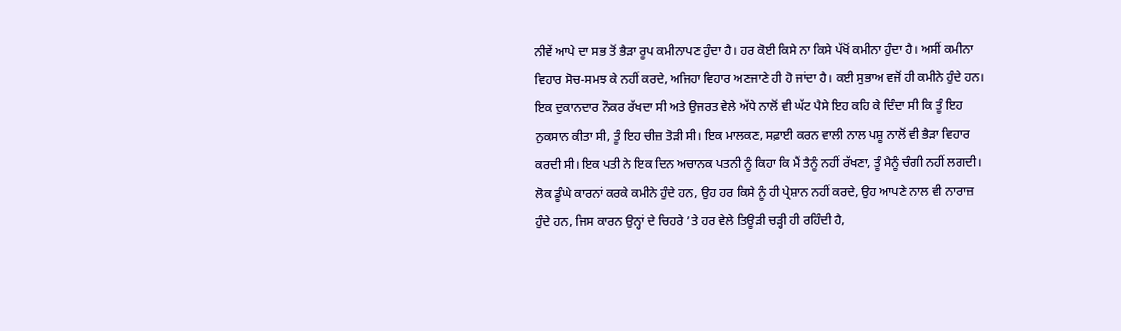ਨੀਵੇਂ ਆਪੇ ਦਾ ਸਭ ਤੋਂ ਭੈੜਾ ਰੂਪ ਕਮੀਨਾਪਣ ਹੁੰਦਾ ਹੈ। ਹਰ ਕੋਈ ਕਿਸੇ ਨਾ ਕਿਸੇ ਪੱਖੋਂ ਕਮੀਨਾ ਹੁੰਦਾ ਹੈ। ਅਸੀਂ ਕਮੀਨਾ ਵਿਹਾਰ ਸੋਚ-ਸਮਝ ਕੇ ਨਹੀਂ ਕਰਦੇ, ਅਜਿਹਾ ਵਿਹਾਰ ਅਣਜਾਣੇ ਹੀ ਹੋ ਜਾਂਦਾ ਹੈ। ਕਈ ਸੁਭਾਅ ਵਜੋਂ ਹੀ ਕਮੀਨੇ ਹੁੰਦੇ ਹਨ। ਇਕ ਦੁਕਾਨਦਾਰ ਨੌਕਰ ਰੱਖਦਾ ਸੀ ਅਤੇ ਉਜਰਤ ਵੇਲੇ ਅੱਧੇ ਨਾਲੋਂ ਵੀ ਘੱਟ ਪੈਸੇ ਇਹ ਕਹਿ ਕੇ ਦਿੰਦਾ ਸੀ ਕਿ ਤੂੰ ਇਹ ਨੁਕਸਾਨ ਕੀਤਾ ਸੀ, ਤੂੰ ਇਹ ਚੀਜ਼ ਤੋੜੀ ਸੀ। ਇਕ ਮਾਲਕਣ, ਸਫ਼ਾਈ ਕਰਨ ਵਾਲੀ ਨਾਲ ਪਸ਼ੂ ਨਾਲੋਂ ਵੀ ਭੈੜਾ ਵਿਹਾਰ ਕਰਦੀ ਸੀ। ਇਕ ਪਤੀ ਨੇ ਇਕ ਦਿਨ ਅਚਾਨਕ ਪਤਨੀ ਨੂੰ ਕਿਹਾ ਕਿ ਮੈਂ ਤੈਨੂੰ ਨਹੀਂ ਰੱਖਣਾ, ਤੂੰ ਮੈਨੂੰ ਚੰਗੀ ਨਹੀਂ ਲਗਦੀ। ਲੋਕ ਡੂੰਘੇ ਕਾਰਨਾਂ ਕਰਕੇ ਕਮੀਨੇ ਹੁੰਦੇ ਹਨ, ਉਹ ਹਰ ਕਿਸੇ ਨੂੰ ਹੀ ਪ੍ਰੇਸ਼ਾਨ ਨਹੀਂ ਕਰਦੇ, ਉਹ ਆਪਣੇ ਨਾਲ ਵੀ ਨਾਰਾਜ਼ ਹੁੰਦੇ ਹਨ, ਜਿਸ ਕਾਰਨ ਉਨ੍ਹਾਂ ਦੇ ਚਿਹਰੇ ’ਤੇ ਹਰ ਵੇਲੇ ਤਿਊੜੀ ਚੜ੍ਹੀ ਹੀ ਰਹਿੰਦੀ ਹੈ,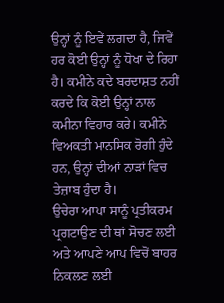ਉਨ੍ਹਾਂ ਨੂੰ ਇਵੇਂ ਲਗਦਾ ਹੈ, ਜਿਵੇਂ ਹਰ ਕੋਈ ਉਨ੍ਹਾਂ ਨੂੰ ਧੋਖਾ ਦੇ ਰਿਹਾ ਹੈ। ਕਮੀਨੇ ਕਦੇ ਬਰਦਾਸ਼ਤ ਨਹੀਂ ਕਰਦੇ ਕਿ ਕੋਈ ਉਨ੍ਹਾਂ ਨਾਲ ਕਮੀਨਾ ਵਿਹਾਰ ਕਰੇ। ਕਮੀਨੇ ਵਿਅਕਤੀ ਮਾਨਸਿਕ ਰੋਗੀ ਹੁੰਦੇ ਹਨ, ਉਨ੍ਹਾਂ ਦੀਆਂ ਨਾੜਾਂ ਵਿਚ ਤੇਜ਼ਾਬ ਹੁੰਦਾ ਹੈ।
ਉਚੇਰਾ ਆਪਾ ਸਾਨੂੰ ਪ੍ਰਤੀਕਰਮ ਪ੍ਰਗਟਾਉਣ ਦੀ ਥਾਂ ਸੋਚਣ ਲਈ ਅਤੇ ਆਪਣੇ ਆਪ ਵਿਚੋਂ ਬਾਹਰ ਨਿਕਲਣ ਲਈ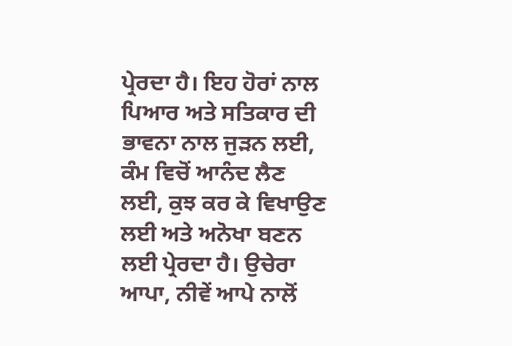ਪ੍ਰੇਰਦਾ ਹੈ। ਇਹ ਹੋਰਾਂ ਨਾਲ ਪਿਆਰ ਅਤੇ ਸਤਿਕਾਰ ਦੀ ਭਾਵਨਾ ਨਾਲ ਜੁੜਨ ਲਈ, ਕੰਮ ਵਿਚੋਂ ਆਨੰਦ ਲੈਣ ਲਈ, ਕੁਝ ਕਰ ਕੇ ਵਿਖਾਉਣ ਲਈ ਅਤੇ ਅਨੋਖਾ ਬਣਨ ਲਈ ਪ੍ਰੇਰਦਾ ਹੈ। ਉਚੇਰਾ ਆਪਾ, ਨੀਵੇਂ ਆਪੇ ਨਾਲੋਂ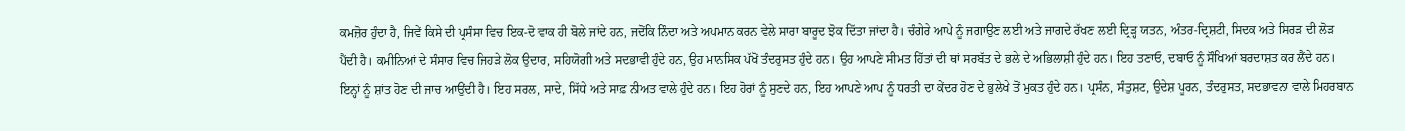ਕਮਜ਼ੋਰ ਹੁੰਦਾ ਹੈ, ਜਿਵੇਂ ਕਿਸੇ ਦੀ ਪ੍ਰਸੰਸਾ ਵਿਚ ਇਕ-ਦੋ ਵਾਕ ਹੀ ਬੋਲੇ ਜਾਂਦੇ ਹਨ, ਜਦੋਂਕਿ ਨਿੰਦਾ ਅਤੇ ਅਪਮਾਨ ਕਰਨ ਵੇਲੇ ਸਾਰਾ ਬਾਰੂਦ ਝੋਕ ਦਿੱਤਾ ਜਾਂਦਾ ਹੈ। ਚੰਗੇਰੇ ਆਪੇ ਨੂੰ ਜਗਾਉਣ ਲਈ ਅਤੇ ਜਾਗਦੇ ਰੱਖਣ ਲਈ ਦ੍ਰਿੜ੍ਹ ਯਤਨ, ਅੰਤਰ-ਦ੍ਰਿਸ਼ਟੀ, ਸਿਦਕ ਅਤੇ ਸਿਰੜ ਦੀ ਲੋੜ ਪੈਂਦੀ ਹੈ। ਕਮੀਨਿਆਂ ਦੇ ਸੰਸਾਰ ਵਿਚ ਜਿਹੜੇ ਲੋਕ ਉਦਾਰ, ਸਹਿਯੋਗੀ ਅਤੇ ਸਦਭਾਵੀ ਹੁੰਦੇ ਹਨ, ਉਹ ਮਾਨਸਿਕ ਪੱਖੋਂ ਤੰਦਰੁਸਤ ਹੁੰਦੇ ਹਨ। ਉਹ ਆਪਣੇ ਸੀਮਤ ਹਿੱਤਾਂ ਦੀ ਥਾਂ ਸਰਬੱਤ ਦੇ ਭਲੇ ਦੇ ਅਭਿਲਾਸ਼ੀ ਹੁੰਦੇ ਹਨ। ਇਹ ਤਣਾਓ, ਦਬਾਓ ਨੂੰ ਸੌਖਿਆਂ ਬਰਦਾਸ਼ਤ ਕਰ ਲੈਂਦੇ ਹਨ। ਇਨ੍ਹਾਂ ਨੂੰ ਸ਼ਾਂਤ ਹੋਣ ਦੀ ਜਾਚ ਆਉਂਦੀ ਹੈ। ਇਹ ਸਰਲ, ਸਾਦੇ, ਸਿੱਧੇ ਅਤੇ ਸਾਫ਼ ਨੀਅਤ ਵਾਲੇ ਹੁੰਦੇ ਹਨ। ਇਹ ਹੋਰਾਂ ਨੂੰ ਸੁਣਦੇ ਹਨ, ਇਹ ਆਪਣੇ ਆਪ ਨੂੰ ਧਰਤੀ ਦਾ ਕੇਂਦਰ ਹੋਣ ਦੇ ਭੁਲੇਖੇ ਤੋਂ ਮੁਕਤ ਹੁੰਦੇ ਹਨ। ਪ੍ਰਸੰਨ, ਸੰਤੁਸ਼ਟ, ਉਦੇਸ਼ ਪੂਰਨ, ਤੰਦਰੁਸਤ, ਸਦਭਾਵਨਾ ਵਾਲੇ ਮਿਹਰਬਾਨ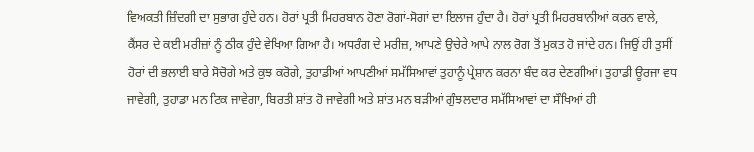ਵਿਅਕਤੀ ਜ਼ਿੰਦਗੀ ਦਾ ਸੁਭਾਗ ਹੁੰਦੇ ਹਨ। ਹੋਰਾਂ ਪ੍ਰਤੀ ਮਿਹਰਬਾਨ ਹੋਣਾ ਰੋਗਾਂ-ਸੋਗਾਂ ਦਾ ਇਲਾਜ ਹੁੰਦਾ ਹੈ। ਹੋਰਾਂ ਪ੍ਰਤੀ ਮਿਹਰਬਾਨੀਆਂ ਕਰਨ ਵਾਲੇ, ਕੈਂਸਰ ਦੇ ਕਈ ਮਰੀਜ਼ਾਂ ਨੂੰ ਠੀਕ ਹੁੰਦੇ ਵੇਖਿਆ ਗਿਆ ਹੈ। ਅਧਰੰਗ ਦੇ ਮਰੀਜ਼, ਆਪਣੇ ਉਚੇਰੇ ਆਪੇ ਨਾਲ ਰੋਗ ਤੋਂ ਮੁਕਤ ਹੋ ਜਾਂਦੇ ਹਨ। ਜਿਉਂ ਹੀ ਤੁਸੀਂ ਹੋਰਾਂ ਦੀ ਭਲਾਈ ਬਾਰੇ ਸੋਚੋਗੇ ਅਤੇ ਕੁਝ ਕਰੋਗੇ, ਤੁਹਾਡੀਆਂ ਆਪਣੀਆਂ ਸਮੱਸਿਆਵਾਂ ਤੁਹਾਨੂੰ ਪ੍ਰੇਸ਼ਾਨ ਕਰਨਾ ਬੰਦ ਕਰ ਦੇਣਗੀਆਂ। ਤੁਹਾਡੀ ਊਰਜਾ ਵਧ ਜਾਵੇਗੀ, ਤੁਹਾਡਾ ਮਨ ਟਿਕ ਜਾਵੇਗਾ, ਬਿਰਤੀ ਸ਼ਾਂਤ ਹੋ ਜਾਵੇਗੀ ਅਤੇ ਸ਼ਾਂਤ ਮਨ ਬੜੀਆਂ ਗੁੰਝਲਦਾਰ ਸਮੱਸਿਆਵਾਂ ਦਾ ਸੌਖਿਆਂ ਹੀ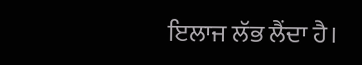ਇਲਾਜ ਲੱਭ ਲੈਂਦਾ ਹੈ।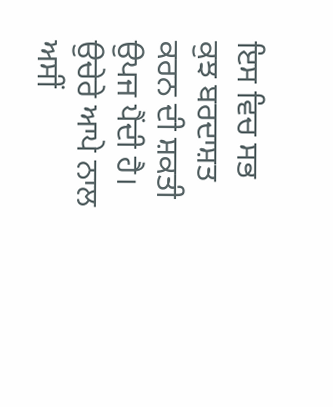ਇਸ ਵਿਚ ਸਭ ਕੁਝ ਬਰਦਾਸ਼ਤ ਕਰਨ ਦੀ ਸ਼ਕਤੀ ਉਪਜ ਪੈਂਦੀ ਹੈ। ਉਚੇਰੇ ਆਪੇ ਨਾਲ ਅਸੀਂ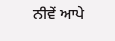ਨੀਵੇਂ ਆਪੇ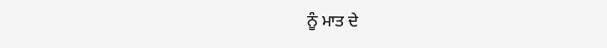ਨੂੰ ਮਾਤ ਦੇ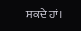ਸਕਦੇ ਹਾਂ।